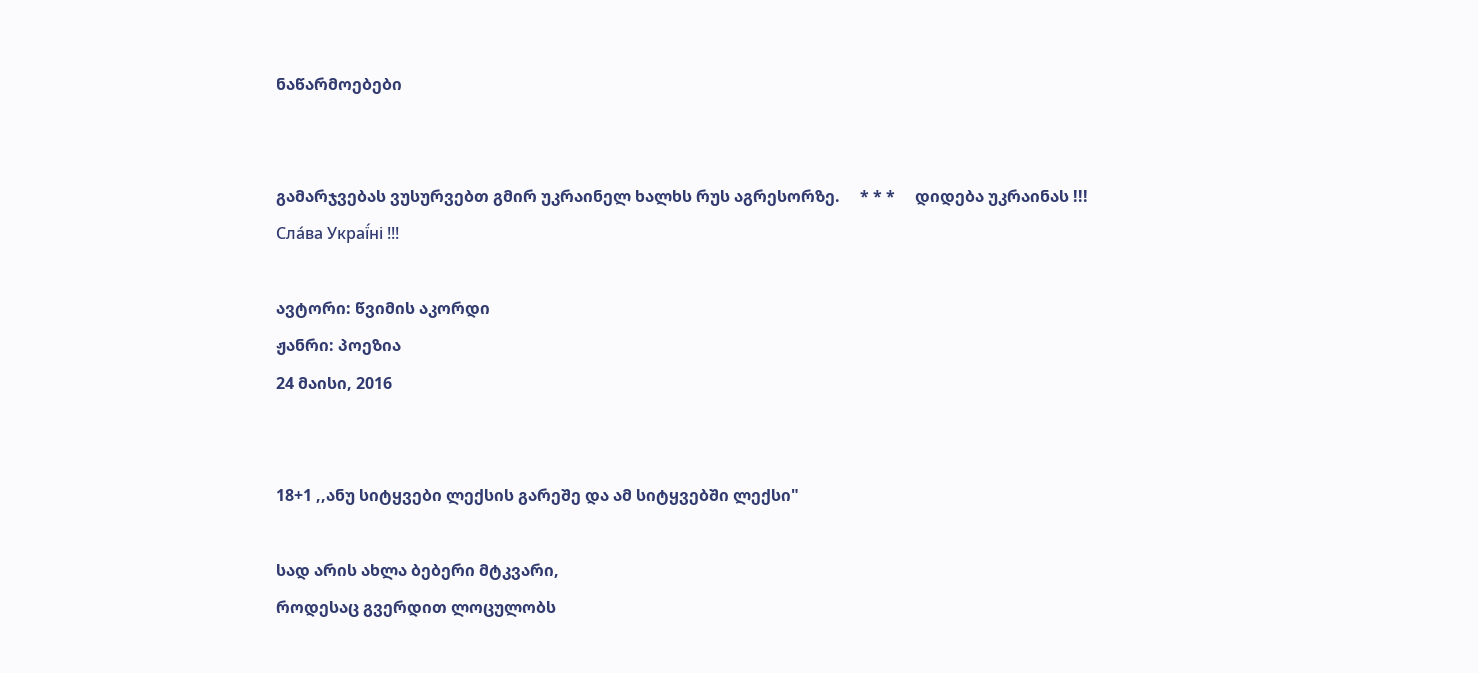ნაწარმოებები


გამარჯვებას ვუსურვებთ გმირ უკრაინელ ხალხს რუს აგრესორზე.     * * *     დიდება უკრაინას !!! Сла́ва Украї́ні !!!

ავტორი: წვიმის აკორდი
ჟანრი: პოეზია
24 მაისი, 2016


18+1 ,,ანუ სიტყვები ლექსის გარეშე და ამ სიტყვებში ლექსი"

სად არის ახლა ბებერი მტკვარი,
როდესაც გვერდით ლოცულობს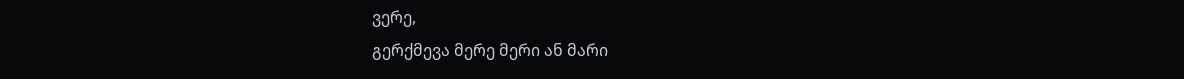ვერე,
გერქმევა მერე მერი ან მარი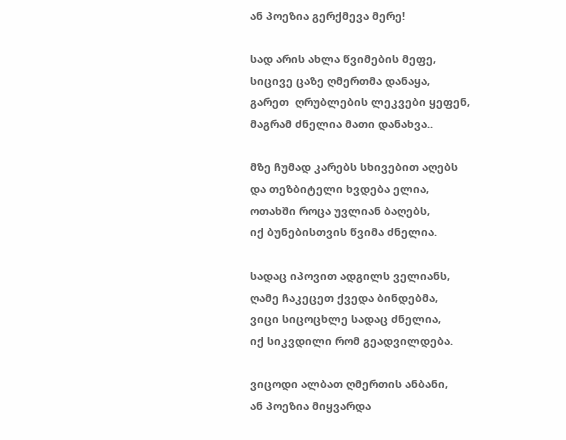ან პოეზია გერქმევა მერე!

სად არის ახლა წვიმების მეფე,
სიცივე ცაზე ღმერთმა დანაყა,
გარეთ  ღრუბლების ლეკვები ყეფენ,
მაგრამ ძნელია მათი დანახვა..

მზე ჩუმად კარებს სხივებით აღებს
და თეზბიტელი ხვდება ელია,
ოთახში როცა უვლიან ბაღებს,
იქ ბუნებისთვის წვიმა ძნელია.

სადაც იპოვით ადგილს ველიანს,
ღამე ჩაკეცეთ ქვედა ბინდებმა,
ვიცი სიცოცხლე სადაც ძნელია,
იქ სიკვდილი რომ გეადვილდება.

ვიცოდი ალბათ ღმერთის ანბანი,
ან პოეზია მიყვარდა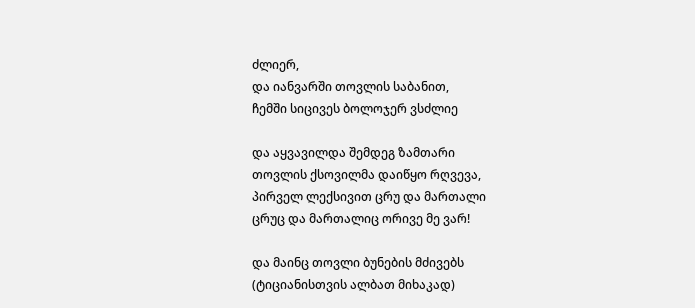ძლიერ,
და იანვარში თოვლის საბანით,
ჩემში სიცივეს ბოლოჯერ ვსძლიე

და აყვავილდა შემდეგ ზამთარი
თოვლის ქსოვილმა დაიწყო რღვევა,
პირველ ლექსივით ცრუ და მართალი
ცრუც და მართალიც ორივე მე ვარ!

და მაინც თოვლი ბუნების მძივებს
(ტიციანისთვის ალბათ მიხაკად)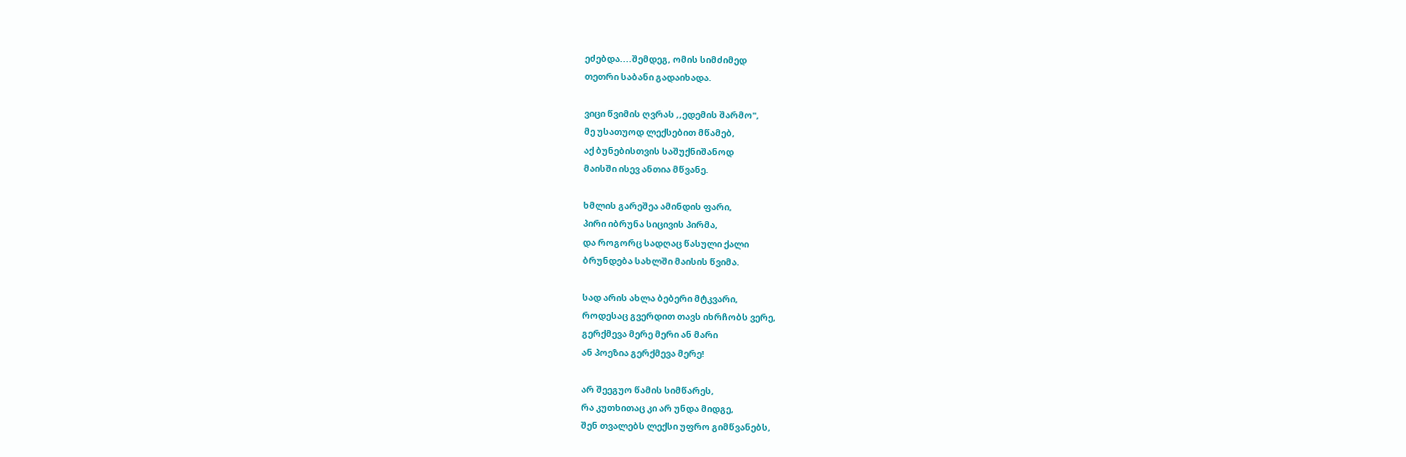ეძებდა....შემდეგ, ომის სიმძიმედ
თეთრი საბანი გადაიხადა.

ვიცი წვიმის ღვრას ,,ედემის შარმო",
მე უსათუოდ ლექსებით მწამებ,
აქ ბუნებისთვის საშუქნიშანოდ
მაისში ისევ ანთია მწვანე.

ხმლის გარეშეა ამინდის ფარი,
პირი იბრუნა სიცივის პირმა,
და როგორც სადღაც წასული ქალი
ბრუნდება სახლში მაისის წვიმა.

სად არის ახლა ბებერი მტკვარი,
როდესაც გვერდით თავს იხრჩობს ვერე,
გერქმევა მერე მერი ან მარი
ან პოეზია გერქმევა მერე!

არ შეეგუო წამის სიმწარეს,
რა კუთხითაც კი არ უნდა მიდგე,
შენ თვალებს ლექსი უფრო გიმწვანებს,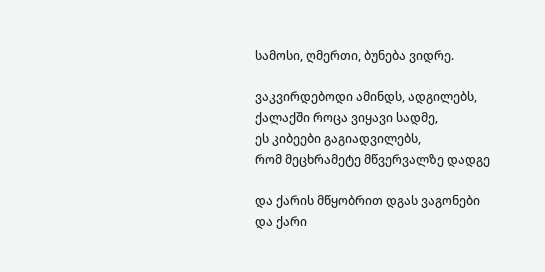სამოსი, ღმერთი, ბუნება ვიდრე.

ვაკვირდებოდი ამინდს, ადგილებს,
ქალაქში როცა ვიყავი სადმე,
ეს კიბეები გაგიადვილებს,
რომ მეცხრამეტე მწვერვალზე დადგე

და ქარის მწყობრით დგას ვაგონები
და ქარი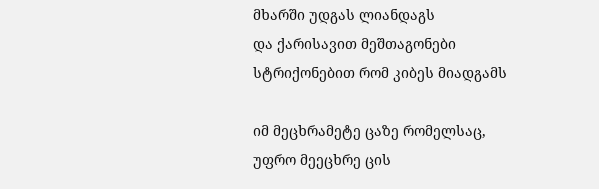მხარში უდგას ლიანდაგს
და ქარისავით მეშთაგონები
სტრიქონებით რომ კიბეს მიადგამს

იმ მეცხრამეტე ცაზე რომელსაც,
უფრო მეეცხრე ცის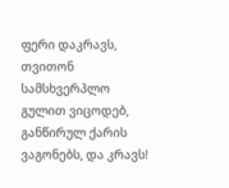ფერი დაკრავს,
თვითონ სამსხვერპლო გულით ვიცოდებ,
განწირულ ქარის ვაგონებს, და კრავს!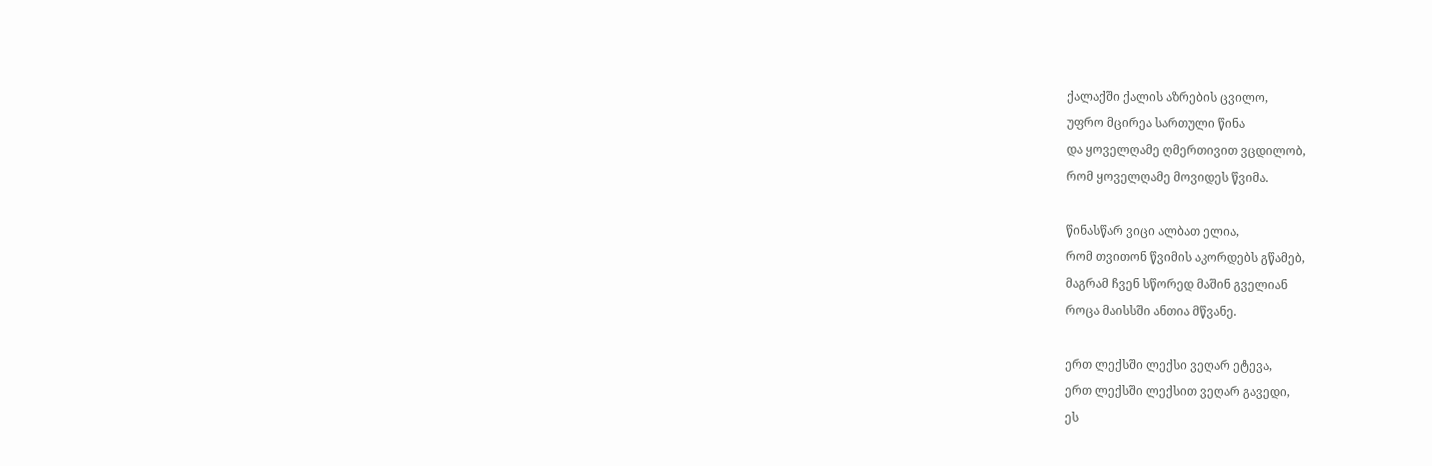ქალაქში ქალის აზრების ცვილო,
უფრო მცირეა სართული წინა
და ყოველღამე ღმერთივით ვცდილობ,
რომ ყოველღამე მოვიდეს წვიმა.

წინასწარ ვიცი ალბათ ელია,
რომ თვითონ წვიმის აკორდებს გწამებ,
მაგრამ ჩვენ სწორედ მაშინ გველიან
როცა მაისსში ანთია მწვანე.

ერთ ლექსში ლექსი ვეღარ ეტევა,
ერთ ლექსში ლექსით ვეღარ გავედი,
ეს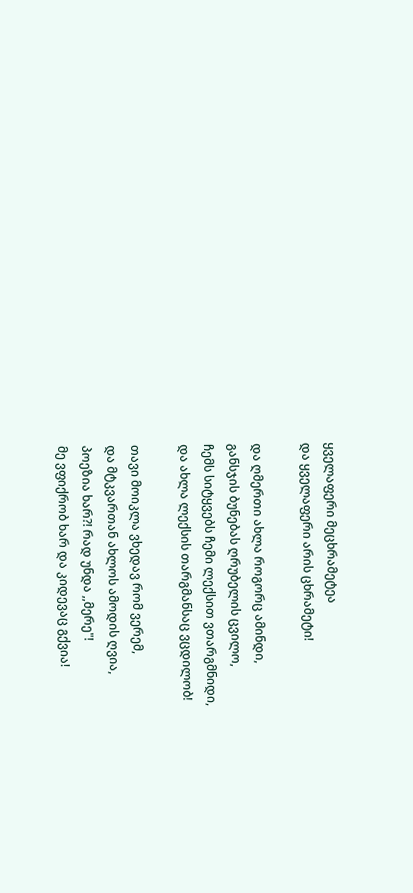ყველაფერი მეცხრამეტეა
და ყველაფერი არის ცხრამეტი!

და ღმერთი ახლა როგორც ამინდი,
განსჯის ბუნებას ღრუბელის ცვილო,
ჩემს სიტყვებს ჩემი ლექსით ვთარგმნიდი,
და ახლა ლექსის თარგმანსაც ვცდილობ!

თავი მოიკლა ვხედავ რომ ვერემ,
და მტკვართან ახლოს ამოდის ღვია,
პოეზია ხარ?! რად უნდა ,,მერე"!
მე ვფიქრობ ხარ და კიდევაც გქვია!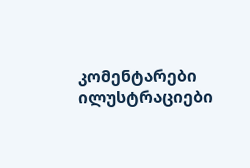კომენტარები ილუსტრაციები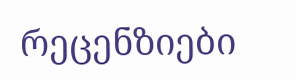რეცენზიები